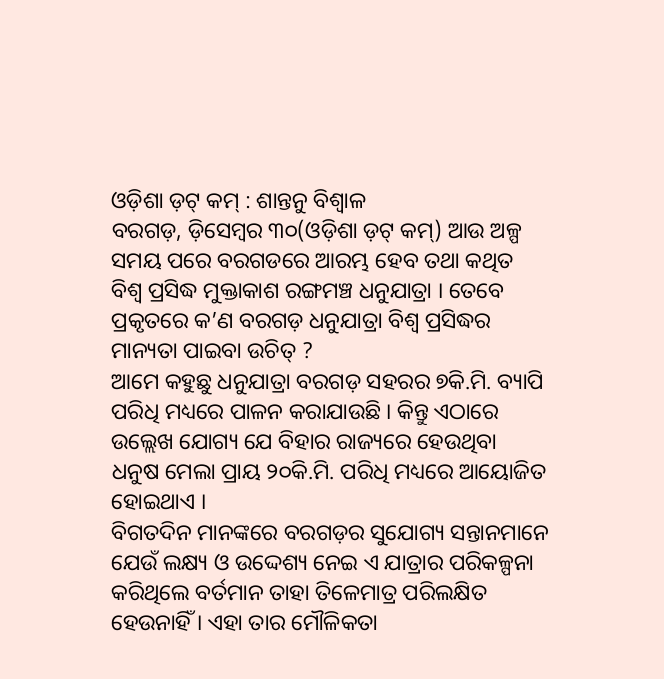ଓଡ଼ିଶା ଡ଼ଟ୍ କମ୍ : ଶାନ୍ତନୁ ବିଶ୍ୱାଳ
ବରଗଡ଼, ଡ଼ିସେମ୍ବର ୩୦(ଓଡ଼ିଶା ଡ଼ଟ୍ କମ୍) ଆଉ ଅଳ୍ପ ସମୟ ପରେ ବରଗଡରେ ଆରମ୍ଭ ହେବ ତଥା କଥିତ ବିଶ୍ୱ ପ୍ରସିଦ୍ଧ ମୁକ୍ତାକାଶ ରଙ୍ଗମଞ୍ଚ ଧନୁଯାତ୍ରା । ତେବେ ପ୍ରକୃତରେ କ’ଣ ବରଗଡ଼ ଧନୁଯାତ୍ରା ବିଶ୍ୱ ପ୍ରସିଦ୍ଧର ମାନ୍ୟତା ପାଇବା ଉଚିତ୍ ?
ଆମେ କହୁଛୁ ଧନୁଯାତ୍ରା ବରଗଡ଼ ସହରର ୭କି.ମି. ବ୍ୟାପି ପରିଧି ମଧ୍ୟରେ ପାଳନ କରାଯାଉଛି । କିନ୍ତୁ ଏଠାରେ ଉଲ୍ଲେଖ ଯୋଗ୍ୟ ଯେ ବିହାର ରାଜ୍ୟରେ ହେଉଥିବା ଧନୁଷ ମେଲା ପ୍ରାୟ ୨୦କି.ମି. ପରିଧି ମଧ୍ୟରେ ଆୟୋଜିତ ହୋଇଥାଏ ।
ବିଗତଦିନ ମାନଙ୍କରେ ବରଗଡ଼ର ସୁଯୋଗ୍ୟ ସନ୍ତାନମାନେ ଯେଉଁ ଲକ୍ଷ୍ୟ ଓ ଉଦ୍ଦେଶ୍ୟ ନେଇ ଏ ଯାତ୍ରାର ପରିକଳ୍ପନା କରିଥିଲେ ବର୍ତମାନ ତାହା ତିଳେମାତ୍ର ପରିଲକ୍ଷିତ ହେଉନାହିଁ । ଏହା ତାର ମୌଳିକତା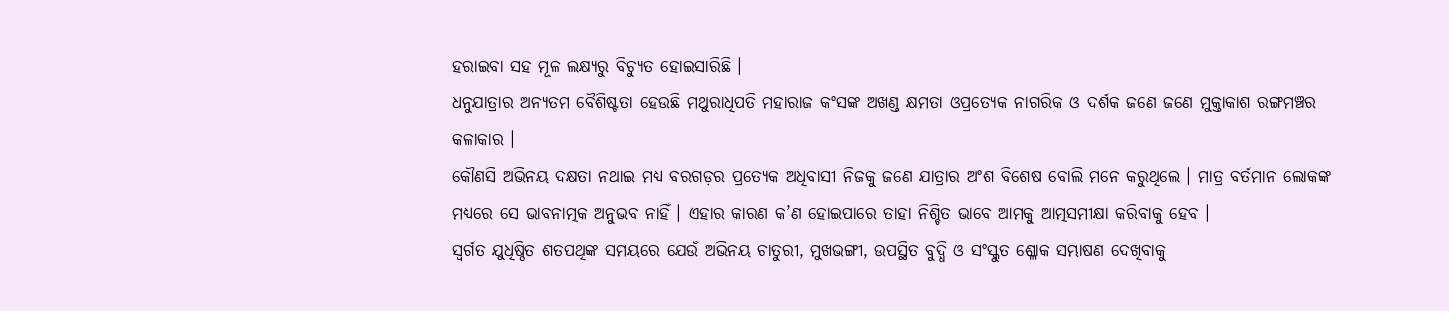ହରାଇବା ସହ ମୂଳ ଲକ୍ଷ୍ୟରୁ ବିଚ୍ୟୁତ ହୋଇସାରିଛି ।
ଧନୁଯାତ୍ରାର ଅନ୍ୟତମ ବୈଶିଷ୍ଟତା ହେଉଛି ମଥୁରାଧିପତି ମହାରାଜ କଂସଙ୍କ ଅଖଣ୍ଡ କ୍ଷମତା ଓପ୍ରତ୍ୟେକ ନାଗରିକ ଓ ଦର୍ଶକ ଜଣେ ଜଣେ ମୁକ୍ତାକାଶ ରଙ୍ଗମଞ୍ଚର କଳାକାର ।
କୌଣସି ଅଭିନୟ ଦକ୍ଷତା ନଥାଇ ମଧ୍ୟ ବରଗଡ଼ର ପ୍ରତ୍ୟେକ ଅଧିବାସୀ ନିଜକୁ ଜଣେ ଯାତ୍ରାର ଅଂଶ ବିଶେଷ ବୋଲି ମନେ କରୁଥିଲେ । ମାତ୍ର ବର୍ତମାନ ଲୋକଙ୍କ ମଧ୍ୟରେ ସେ ଭାବନାତ୍ମକ ଅନୁଭବ ନାହିଁ । ଏହାର କାରଣ କ’ଣ ହୋଇପାରେ ତାହା ନିଶ୍ଚିତ ଭାବେ ଆମକୁ ଆତ୍ମସମୀକ୍ଷା କରିବାକୁ ହେବ ।
ସ୍ୱର୍ଗତ ଯୁଧିଷ୍ଠିତ ଶତପଥିଙ୍କ ସମୟରେ ଯେଉଁ ଅଭିନୟ ଚାତୁରୀ, ମୁଖଭଙ୍ଗୀ, ଉପସ୍ଥିତ ବୁଦ୍ଧି ଓ ସଂସ୍କୁତ ଶ୍ଳୋକ ସମ୍ଭାଷଣ ଦେଖିବାକୁ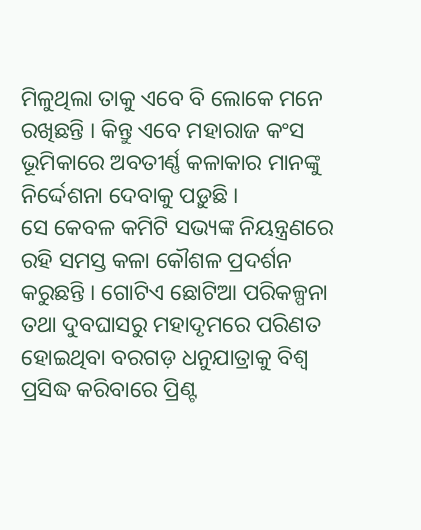ମିଳୁଥିଲା ତାକୁ ଏବେ ବି ଲୋକେ ମନେ ରଖିଛନ୍ତି । କିନ୍ତୁ ଏବେ ମହାରାଜ କଂସ ଭୂମିକାରେ ଅବତୀର୍ଣ୍ଣ କଳାକାର ମାନଙ୍କୁ ନିର୍ଦ୍ଦେଶନା ଦେବାକୁ ପଡ଼ୁଛି ।
ସେ କେବଳ କମିଟି ସଭ୍ୟଙ୍କ ନିୟନ୍ତ୍ରଣରେ ରହି ସମସ୍ତ କଳା କୌଶଳ ପ୍ରଦର୍ଶନ କରୁଛନ୍ତି । ଗୋଟିଏ ଛୋଟିଆ ପରିକଳ୍ପନା ତଥା ଦୁବଘାସରୁ ମହାଦୃମରେ ପରିଣତ ହୋଇଥିବା ବରଗଡ଼ ଧନୁଯାତ୍ରାକୁ ବିଶ୍ୱ ପ୍ରସିଦ୍ଧ କରିବାରେ ପ୍ରିଣ୍ଟ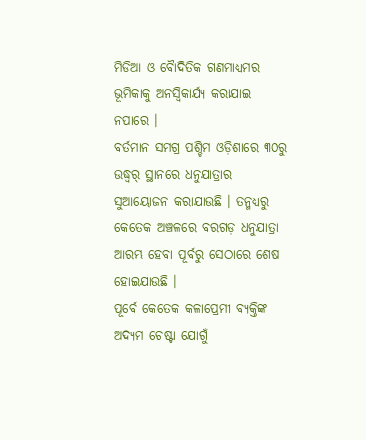ମିଡିଆ ଓ ବୋୖଦିତିକ ଗଣମାଧ୍ୟମର ଭୂମିକାକୁ ଅନସ୍ୱିକାର୍ଯ୍ୟ କରାଯାଇ ନପାରେ ।
ବର୍ତମାନ ସମଗ୍ର ପଶ୍ଚିମ ଓଡ଼ିଶାରେ ୩୦ରୁ ଉଦ୍ଧ୍ୱର୍ ସ୍ଥାନରେ ଧନୁଯାତ୍ରାର ସୁଆୟୋଜନ କରାଯାଉଛି । ତନ୍ମଧ୍ୟରୁ କେତେକ ଅଞ୍ଚଳରେ ବରଗଡ଼ ଧନୁଯାତ୍ରା ଆରମ୍ଭ ହେବା ପୂର୍ବରୁ ସେଠାରେ ଶେଷ ହୋଇଯାଉଛି ।
ପୂର୍ବେ କେତେକ କଳାପ୍ରେମୀ ବ୍ୟକ୍ତିଙ୍କ ଅଦ୍ୟମ ଚେଷ୍ଟା ଯୋଗୁଁ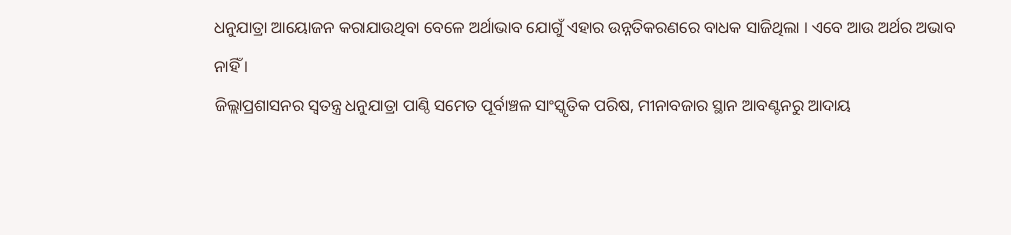ଧନୁଯାତ୍ରା ଆୟୋଜନ କରାଯାଉଥିବା ବେଳେ ଅର୍ଥାଭାବ ଯୋଗୁଁ ଏହାର ଉନ୍ନତିକରଣରେ ବାଧକ ସାଜିଥିଲା । ଏବେ ଆଉ ଅର୍ଥର ଅଭାବ ନାହିଁ ।
ଜିଲ୍ଲାପ୍ରଶାସନର ସ୍ୱତନ୍ତ୍ର ଧନୁଯାତ୍ରା ପାଣ୍ଠି ସମେତ ପୂର୍ବାଞ୍ଚଳ ସାଂସ୍କୃତିକ ପରିଷ, ମୀନାବଜାର ସ୍ଥାନ ଆବଣ୍ଟନରୁ ଆଦାୟ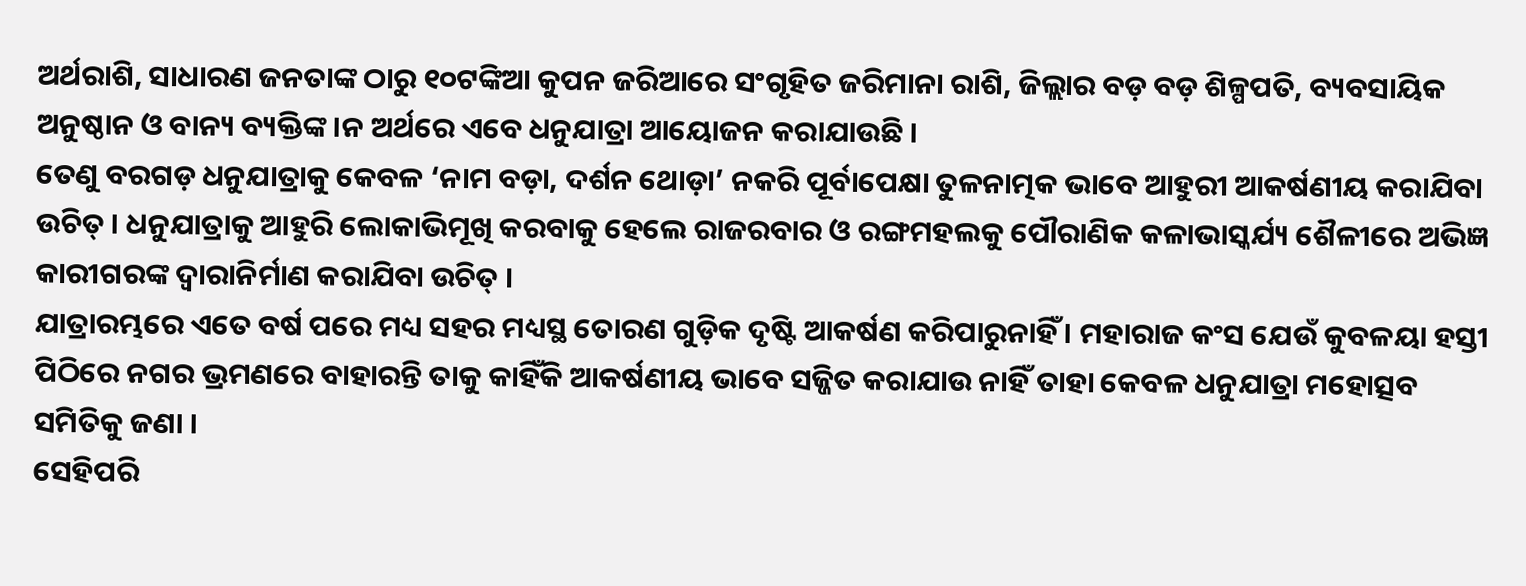ଅର୍ଥରାଶି, ସାଧାରଣ ଜନତାଙ୍କ ଠାରୁ ୧୦ଟଙ୍କିଆ କୁପନ ଜରିଆରେ ସଂଗୃହିତ ଜରିମାନା ରାଶି, ଜିଲ୍ଲାର ବଡ଼ ବଡ଼ ଶିଳ୍ପପତି, ବ୍ୟବସାୟିକ ଅନୁଷ୍ଠାନ ଓ ବାନ୍ୟ ବ୍ୟକ୍ତିଙ୍କ ।ନ ଅର୍ଥରେ ଏବେ ଧନୁଯାତ୍ରା ଆୟୋଜନ କରାଯାଉଛି ।
ତେଣୁ ବରଗଡ଼ ଧନୁଯାତ୍ରାକୁ କେବଳ ‘ନାମ ବଡ଼ା, ଦର୍ଶନ ଥୋଡ଼ା’ ନକରି ପୂର୍ବାପେକ୍ଷା ତୁଳନାତ୍ମକ ଭାବେ ଆହୁରୀ ଆକର୍ଷଣୀୟ କରାଯିବା ଉଚିତ୍ । ଧନୁଯାତ୍ରାକୁ ଆହୁରି ଲୋକାଭିମୂଖି କରବାକୁ ହେଲେ ରାଜରବାର ଓ ରଙ୍ଗମହଲକୁ ପୌରାଣିକ କଳାଭାସ୍କର୍ଯ୍ୟ ଶୈଳୀରେ ଅଭିଜ୍ଞ କାରୀଗରଙ୍କ ଦ୍ୱାରାନିର୍ମାଣ କରାଯିବା ଉଚିତ୍ ।
ଯାତ୍ରାରମ୍ଭରେ ଏତେ ବର୍ଷ ପରେ ମଧ୍ୟ ସହର ମଧ୍ୟସ୍ଥ ତୋରଣ ଗୁଡ଼ିକ ଦୃଷ୍ଟି ଆକର୍ଷଣ କରିପାରୁନାହିଁ । ମହାରାଜ କଂସ ଯେଉଁ କୁବଳୟା ହସ୍ତୀ ପିଠିରେ ନଗର ଭ୍ରମଣରେ ବାହାରନ୍ତି ତାକୁ କାହିଁକି ଆକର୍ଷଣୀୟ ଭାବେ ସଜ୍ଜିତ କରାଯାଉ ନାହିଁ ତାହା କେବଳ ଧନୁଯାତ୍ରା ମହୋତ୍ସବ ସମିତିକୁ ଜଣା ।
ସେହିପରି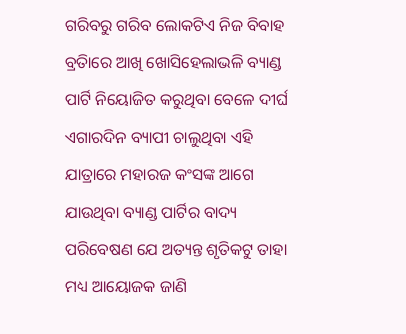ଗରିବରୁ ଗରିବ ଲୋକଟିଏ ନିଜ ବିବାହ ବ୍ରତାିରେ ଆଖି ଖୋସିହେଲାଭଳି ବ୍ୟାଣ୍ଡ ପାର୍ଟି ନିୟୋଜିତ କରୁଥିବା ବେଳେ ଦୀର୍ଘ ଏଗାରଦିନ ବ୍ୟାପୀ ଚାଲୁଥିବା ଏହି ଯାତ୍ରାରେ ମହାରଜ କଂସଙ୍କ ଆଗେ ଯାଉଥିବା ବ୍ୟାଣ୍ଡ ପାର୍ଟିର ବାଦ୍ୟ ପରିବେଷଣ ଯେ ଅତ୍ୟନ୍ତ ଶୃତିକଟୁ ତାହା ମଧ୍ୟ ଆୟୋଜକ ଜାଣି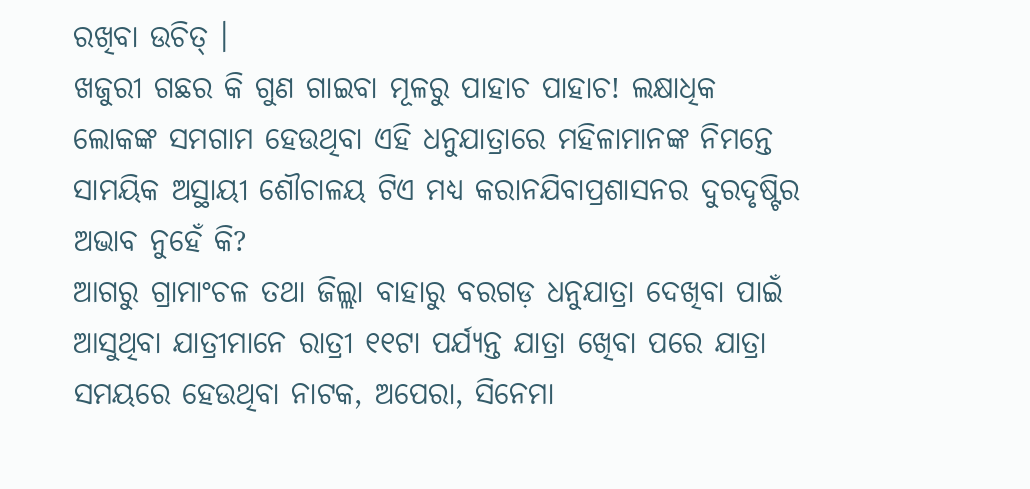ରଖିବା ଉଚିତ୍ ।
ଖଜୁରୀ ଗଛର କି ଗୁଣ ଗାଇବା ମୂଳରୁ ପାହାଚ ପାହାଚ! ଲକ୍ଷାଧିକ ଲୋକଙ୍କ ସମଗାମ ହେଉଥିବା ଏହି ଧନୁଯାତ୍ରାରେ ମହିଳାମାନଙ୍କ ନିମନ୍ତେ ସାମୟିକ ଅସ୍ଥାୟୀ ଶୌଚାଳୟ ଟିଏ ମଧ୍ୟ କରାନଯିବାପ୍ରଶାସନର ଦୁରଦୃଷ୍ଟିର ଅଭାବ ନୁହେଁ କି?
ଆଗରୁ ଗ୍ରାମାଂଚଳ ତଥା ଜିଲ୍ଲା ବାହାରୁ ବରଗଡ଼ ଧନୁଯାତ୍ରା ଦେଖିବା ପାଇଁ ଆସୁଥିବା ଯାତ୍ରୀମାନେ ରାତ୍ରୀ ୧୧ଟା ପର୍ଯ୍ୟନ୍ତ ଯାତ୍ରା ଖେିବା ପରେ ଯାତ୍ରା ସମୟରେ ହେଉଥିବା ନାଟକ, ଅପେରା, ସିନେମା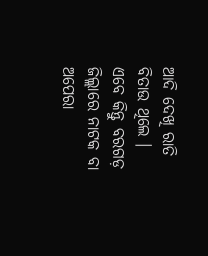ଆଦି ଦେଖି ରାତି ବିତାଉ ଥିଲେ ।
ଏବେ କିନ୍ତୁ ବରଗଡ଼ ଜିଲ୍ଲାରେ ନାଟକ ବା ଅପେରା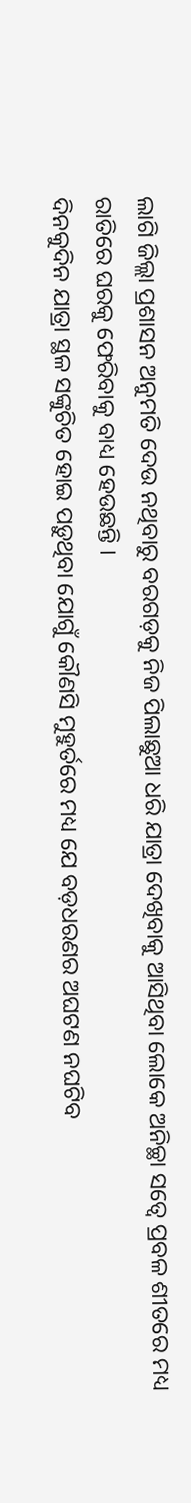ଲାଗି ଜିଲ୍ଲା ପ୍ରଶାସନ ଅନୁମତି ଦେଉ ନଥିବାରୁ ବରଗଡ଼କୁ ନିଜ ପିଲାଛୁଆ ଧରି ଯାତ୍ରା ଦେଖିବାକୁ ଆସିଥିବା ଲୋକେ ଅନିଚ୍ଛା ସତ୍ୱେ ପ୍ରବଳ ଶୀତରେ ମଧ୍ୟ ରାତିରେ ଘରକୁ ଫେରିବାକୁ ବାଧ୍ୟ ହେଉଛନ୍ତି ।
ଦିନକୁଦିନ ଯାତ୍ରା ସ୍ଥଳ ସଙ୍କୁଚିତ ହୋଇ ପଡ଼ୁଥିବା ଯୋଗୁଁ କୌଣସି ମୁହୁର୍ତରେ ମଧ୍ୟ ଯେ ବଡ଼ଧରଣର ଅଘଟଣ ନଘଟିବ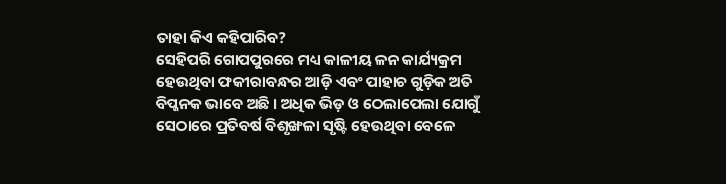ତାହା କିଏ କହିପାରିବ?
ସେହିପରି ଗୋପପୁରରେ ମଧ୍ୟ କାଳୀୟ ଳନ କାର୍ଯ୍ୟକ୍ରମ ହେଉଥିବା ଫକୀରାବନ୍ଧର ଆଡ଼ି ଏବଂ ପାହାଚ ଗୁଡ଼ିକ ଅତି ବିପ୍ଜନକ ଭାବେ ଅଛି । ଅଧିକ ଭିଡ଼ ଓ ଠେଲାପେଲା ଯୋଗୁଁ ସେଠାରେ ପ୍ରତିବର୍ଷ ବିଶୃଙ୍ଖଳା ସୃଷ୍ଟି ହେଉଥିବା ବେଳେ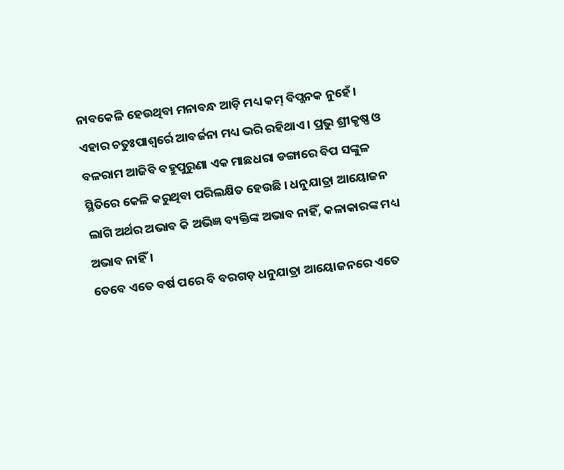ନାବକେଳି ହେଉଥିବା ମନାବନ୍ଧ ଆଡ଼ି ମଧ୍ୟ କମ୍ ବିପ୍ଜନକ ନୁହେଁ ।
ଏହାର ଚତୁଃପାଶ୍ୱର୍ରେ ଆବର୍ଜନା ମଧ୍ୟ ଭରି ରହିଥାଏ । ପ୍ରଭୁ ଶ୍ରୀକୃଷ୍ଣ ଓ ବଳରାମ ଆଜିବି ବହୁପୁରୁଣା ଏକ ମାଛଧରା ଡଙ୍ଗାରେ ବିପ ସଙ୍କୁଳ ସ୍ଥିତିରେ କେଳି କରୁଥିବା ପରିଲକ୍ଷିତ ହେଉଛି । ଧନୁଯାତ୍ରା ଆୟୋଜନ ଲାଗି ଅର୍ଥର ଅଭାବ କି ଅଭିଜ୍ଞ ବ୍ୟକ୍ତିଙ୍କ ଅଭାବ ନାହିଁ, କଳାକାରଙ୍କ ମଧ୍ୟ ଅଭାବ ନାହିଁ ।
ତେବେ ଏତେ ବର୍ଷ ପରେ ବି ବରଗଡ଼ ଧନୁଯାତ୍ରା ଆୟୋଜନରେ ଏତେ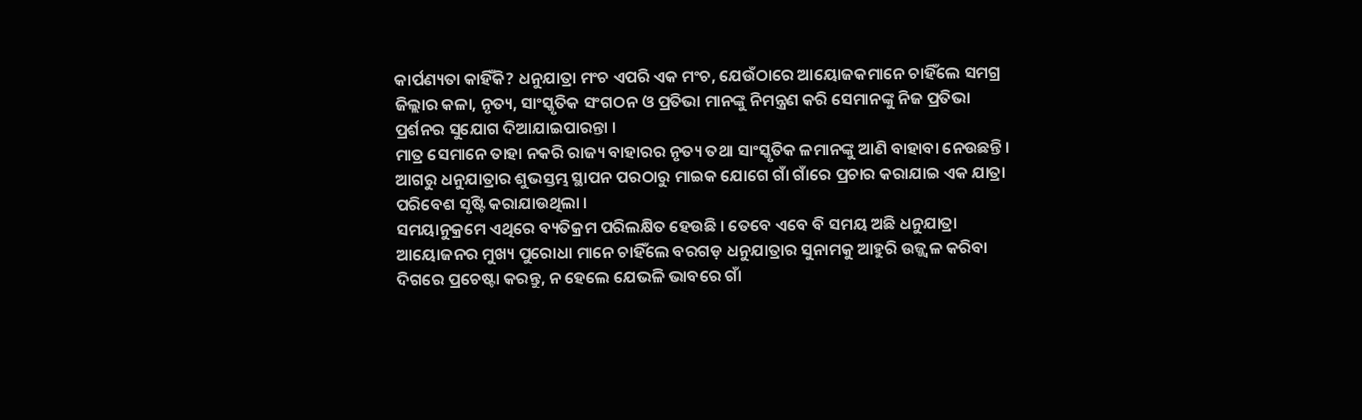କାର୍ପଣ୍ୟତା କାହିଁକି? ଧନୁଯାତ୍ରା ମଂଚ ଏପରି ଏକ ମଂଚ, ଯେଉଁଠାରେ ଆୟୋଜକମାନେ ଚାହିଁଲେ ସମଗ୍ର ଜିଲ୍ଲାର କଳା, ନୃତ୍ୟ, ସାଂସ୍କୃତିକ ସଂଗଠନ ଓ ପ୍ରତିଭା ମାନଙ୍କୁ ନିମନ୍ତ୍ରଣ କରି ସେମାନଙ୍କୁ ନିଜ ପ୍ରତିଭା ପ୍ରର୍ଶନର ସୁଯୋଗ ଦିଆଯାଇପାରନ୍ତା ।
ମାତ୍ର ସେମାନେ ତାହା ନକରି ରାଜ୍ୟ ବାହାରର ନୃତ୍ୟ ତଥା ସାଂସ୍କୃତିକ ଳମାନଙ୍କୁ ଆଣି ବାହାବା ନେଉଛନ୍ତି । ଆଗରୁ ଧନୁଯାତ୍ରାର ଶୁଭସ୍ତମ୍ଭ ସ୍ଥାପନ ପରଠାରୁ ମାଇକ ଯୋଗେ ଗାଁ ଗାଁରେ ପ୍ରଚାର କରାଯାଇ ଏକ ଯାତ୍ରା ପରିବେଶ ସୃଷ୍ଟି କରାଯାଉଥିଲା ।
ସମୟାନୁକ୍ରମେ ଏଥିରେ ବ୍ୟତିକ୍ରମ ପରିଲକ୍ଷିତ ହେଉଛି । ତେବେ ଏବେ ବି ସମୟ ଅଛି ଧନୁଯାତ୍ରା ଆୟୋଜନର ମୁଖ୍ୟ ପୁରୋଧା ମାନେ ଚାହିଁଲେ ବରଗଡ଼ ଧନୁଯାତ୍ରାର ସୁନାମକୁ ଆହୁରି ଉଜ୍ଜ୍ୱଳ କରିବା ଦିଗରେ ପ୍ରଚେଷ୍ଟା କରନ୍ତୁ, ନ ହେଲେ ଯେଭଳି ଭାବରେ ଗାଁ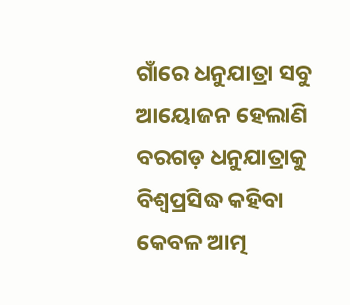ଗାଁରେ ଧନୁଯାତ୍ରା ସବୁ ଆୟୋଜନ ହେଲାଣି ବରଗଡ଼ ଧନୁଯାତ୍ରାକୁ ବିଶ୍ୱପ୍ରସିଦ୍ଧ କହିବା କେବଳ ଆତ୍ମ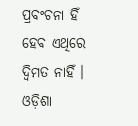ପ୍ରବଂଚନା ହିଁ ହେବ ଏଥିରେ ଦ୍ଵିମତ ନାହିଁ ।
ଓଡ଼ିଶା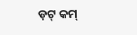ଡ଼ଟ୍ କମ୍